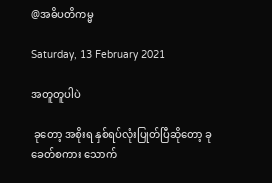@အဓိပတိကမ္မ

Saturday, 13 February 2021

အတူတူပါပဲ

 ခုတော့ အစိုးရ နှစ်ရပ်လုံးပြုတ်ပြီဆိုတော့ ခုခေတ်စကား သောက်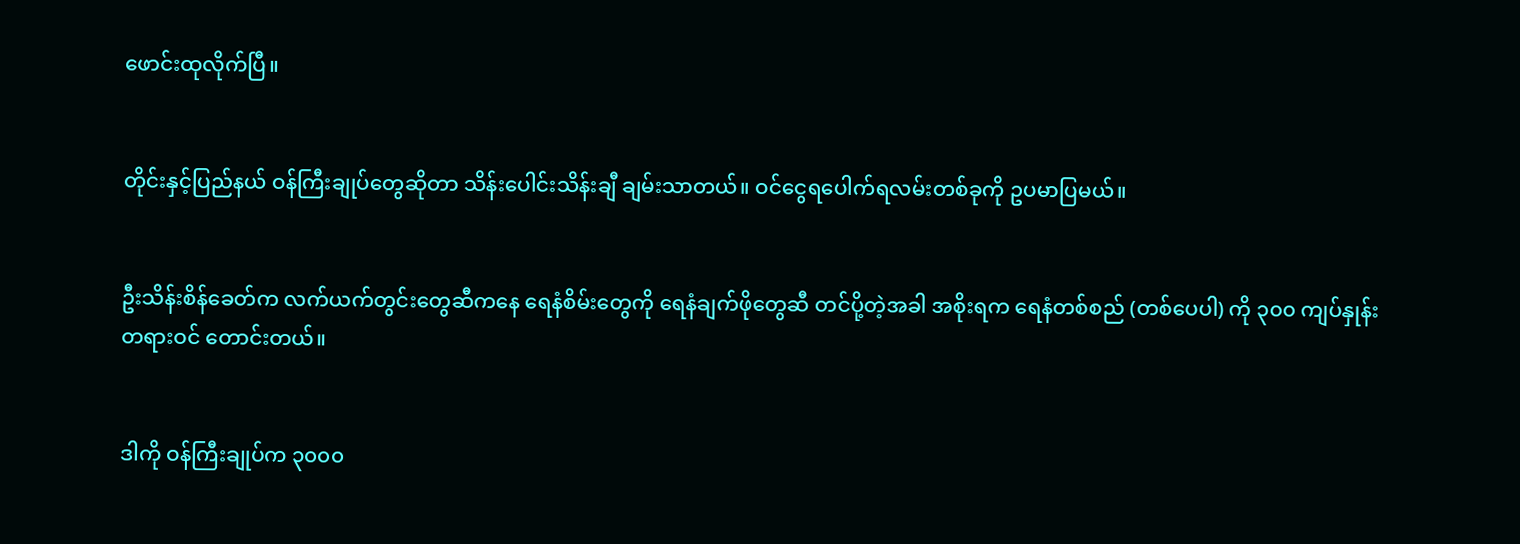ဖောင်းထုလိုက်ပြီ။


တိုင်းနှင့်ပြည်နယ် ဝန်ကြီးချုပ်တွေဆိုတာ သိန်းပေါင်းသိန်းချီ ချမ်းသာတယ်။ ဝင်ငွေရပေါက်ရလမ်းတစ်ခုကို ဥပမာပြမယ်။


ဦးသိန်းစိန်ခေတ်က လက်ယက်တွင်းတွေဆီကနေ ရေနံစိမ်းတွေကို ရေနံချက်ဖိုတွေဆီ တင်ပို့တဲ့အခါ အစိုးရက ရေနံတစ်စည် (တစ်ပေပါ) ကို ၃၀၀ ကျပ်နှုန်း တရားဝင် တောင်းတယ်။


ဒါကို ဝန်ကြီးချုပ်က ၃၀၀၀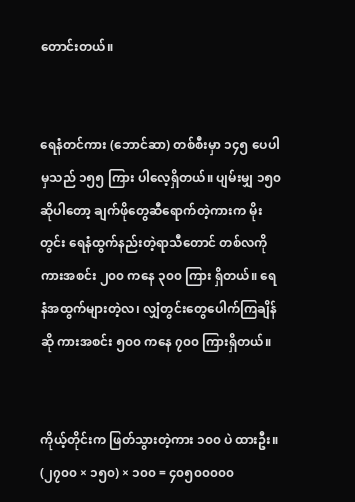တောင်းတယ်။


ရေနံတင်ကား (ဘောင်ဆာ) တစ်စီးမှာ ၁၄၅ ပေပါမှသည် ၁၅၅ ကြား ပါလေ့ရှိတယ်။ ပျမ်းမျှ ၁၅၀ ဆိုပါတော့ ချက်ဖိုတွေဆီရောက်တဲ့ကားက မိုးတွင်း ရေနံထွက်နည်းတဲ့ရာသီတောင် တစ်လကို ကားအစင်း ၂၀၀ ကနေ ၃၀၀ ကြား ရှိတယ်။ ရေနံအထွက်များတဲ့လ၊ လျှံတွင်းတွေပေါက်ကြချိန်ဆို ကားအစင်း ၅၀၀ ကနေ ၇၀၀ ကြားရှိတယ်။


ကိုယ့်တိုင်းက ဖြတ်သွားတဲ့ကား ၁၀၀ ပဲ ထားဦး။ (၂၇၀၀ × ၁၅၀) × ၁၀၀ = ၄၀၅၀၀၀၀၀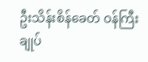ဦးသိန်းစိန်ခေတ် ဝန်ကြီးချုပ်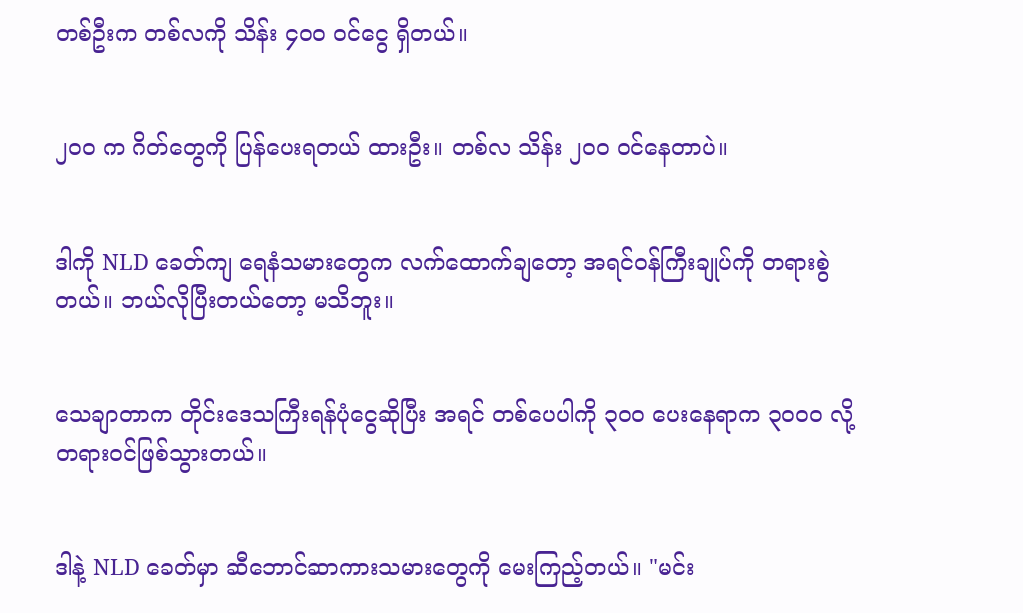တစ်ဦးက တစ်လကို သိန်း ၄၀၀ ဝင်ငွေ ရှိတယ်။


၂၀၀ က ဂိတ်တွေကို ပြန်ပေးရတယ် ထားဦး။ တစ်လ သိန်း ၂၀၀ ဝင်နေတာပဲ။


ဒါကို NLD ခေတ်ကျ ရေနံသမားတွေက လက်ထောက်ချတော့ အရင်ဝန်ကြီးချုပ်ကို တရားစွဲတယ်။ ဘယ်လိုပြီးတယ်တော့ မသိဘူး။


သေချာတာက တိုင်းဒေသကြီးရန်ပုံငွေဆိုပြီး အရင် တစ်ပေပါကို ၃၀၀ ပေးနေရာက ၃၀၀၀ လို့ တရားဝင်ဖြစ်သွားတယ်။


ဒါနဲ့ NLD ခေတ်မှာ ဆီဘောင်ဆာကားသမားတွေကို မေးကြည့်တယ်။ "မင်း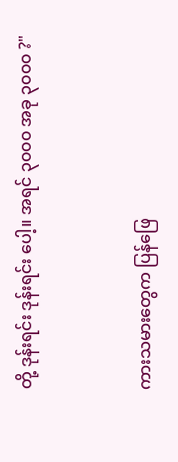တို့ ဒုန်းရင်း ဒုန်းရင်း ပေါ့။ အရင် ၃၀၀၀ အခု ၃၀၀၀ ?"


ကားသမားတွေက ပြန်ဖြေ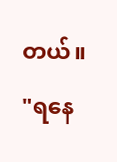တယ်။ "ရနေ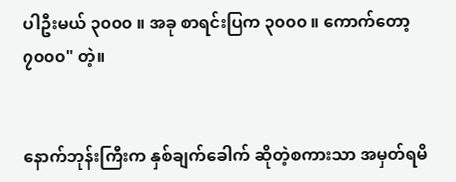ပါဦးမယ် ၃၀၀၀ ။ အခု စာရင်းပြက ၃၀၀၀ ။ ကောက်တော့ ၇၀၀၀" တဲ့။


နောက်ဘုန်းကြီးက နှစ်ချက်ခေါက် ဆိုတဲ့စကားသာ အမှတ်ရမိ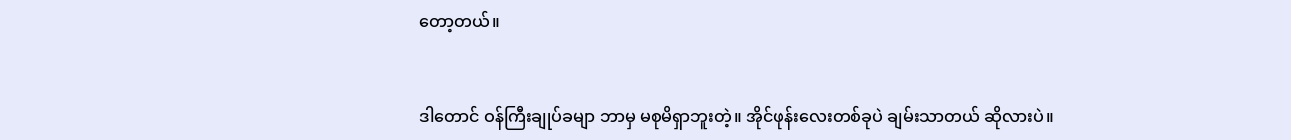တော့တယ်။


ဒါတောင် ဝန်ကြီးချုပ်ခမျာ ဘာမှ မစုမိရှာဘူးတဲ့။ အိုင်ဖုန်းလေးတစ်ခုပဲ ချမ်းသာတယ် ဆိုလားပဲ။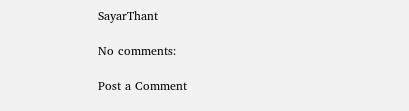SayarThant

No comments:

Post a Comment